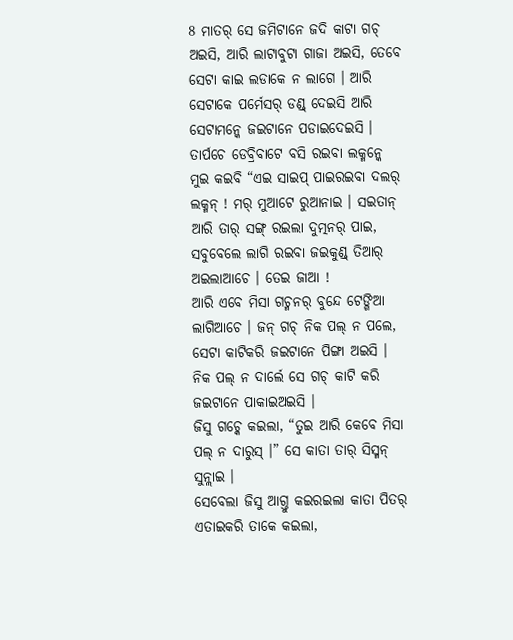8 ମାତର୍ ସେ ଜମିଟାନେ ଜଦି କାଟା ଗଚ୍ ଅଇସି, ଆରି ଲାଟାବୁଟା ଗାଜା ଅଇସି, ତେବେ ସେଟା କାଇ ଲଡାକେ ନ ଲାଗେ । ଆରି ସେଟାକେ ପର୍ମେସର୍ ଡଣ୍ଡ୍ ଦେଇସି ଆରି ସେଟାମନ୍କେ ଜଇଟାନେ ପଡାଇଦେଇସି ।
ତାର୍ପଚେ ଡେବ୍ରିବାଟେ ବସି ରଇବା ଲକ୍ମନ୍କେ ମୁଇ କଇବି “ଏଇ ସାଇପ୍ ପାଇରଇବା ଦଲର୍ ଲକ୍ମନ୍ ! ମର୍ ମୁଆଟେ ରୁଆନାଇ । ସଇତାନ୍ ଆରି ତାର୍ ସଙ୍ଗ୍ ରଇଲା ଦୁତ୍ମନର୍ ପାଇ, ସବୁବେଲେ ଲାଗି ରଇବା ଜଇକୁଣ୍ଡ୍ ତିଆର୍ ଅଇଲାଆଚେ । ତେଇ ଜାଆ !
ଆରି ଏବେ ମିସା ଗଚ୍ମନର୍ ବୁନ୍ଦେ ଟେଙ୍ଗିଆ ଲାଗିଆଚେ । ଜନ୍ ଗଚ୍ ନିକ ପଲ୍ ନ ପଲେ, ସେଟା କାଟିକରି ଜଇଟାନେ ପିଙ୍ଗା ଅଇସି ।
ନିକ ପଲ୍ ନ ଦାର୍ଲେ ସେ ଗଚ୍ କାଟି କରି ଜଇଟାନେ ପାକାଇଅଇସି ।
ଜିସୁ ଗଚ୍କେ କଇଲା, “ତୁଇ ଆରି କେବେ ମିସା ପଲ୍ ନ ଦାରୁସ୍ ।” ସେ କାତା ତାର୍ ସିସ୍ମନ୍ ସୁନ୍ଲାଇ ।
ସେବେଲା ଜିସୁ ଆଗ୍ତୁ କଇରଇଲା କାତା ପିତର୍ ଏତାଇକରି ତାକେ କଇଲା,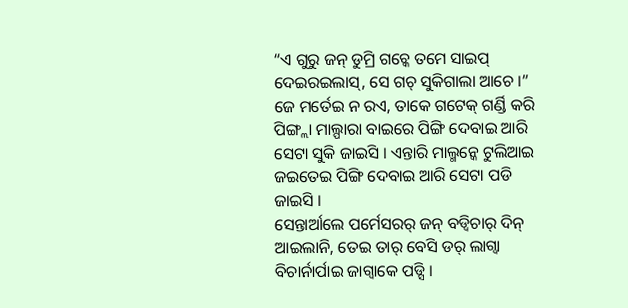“ଏ ଗୁରୁ ଜନ୍ ଡୁମ୍ରି ଗଚ୍କେ ତମେ ସାଇପ୍ ଦେଇରଇଲାସ୍, ସେ ଗଚ୍ ସୁକିଗାଲା ଆଚେ ।”
ଜେ ମର୍ତେଇ ନ ରଏ, ତାକେ ଗଟେକ୍ ଗର୍ଣ୍ଡି କରି ପିଙ୍ଗ୍ଲା ମାଲ୍ପାରା ବାଇରେ ପିଙ୍ଗି ଦେବାଇ ଆରି ସେଟା ସୁକି ଜାଇସି । ଏନ୍ତାରି ମାଲ୍ମନ୍କେ ଟୁଲିଆଇ ଜଇତେଇ ପିଙ୍ଗି ଦେବାଇ ଆରି ସେଟା ପଡି ଜାଇସି ।
ସେନ୍ତାର୍ଆଲେ ପର୍ମେସରର୍ ଜନ୍ ବଡ୍ବିଚାର୍ ଦିନ୍ ଆଇଲାନି, ତେଇ ତାର୍ ବେସି ଡର୍ ଲାଗ୍ବା ବିଚାର୍ନାର୍ପାଇ ଜାଗ୍ବାକେ ପଡ୍ସି ।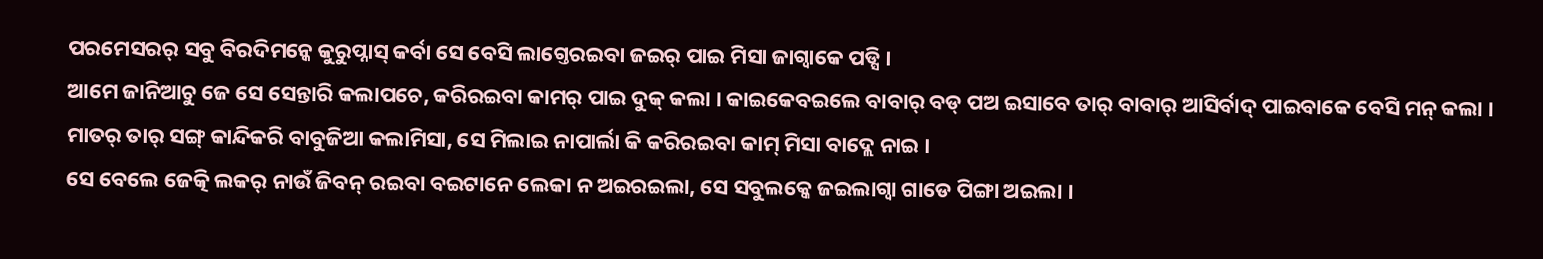ପରମେସରର୍ ସବୁ ବିରଦିମନ୍କେ କୁରୁପ୍ନାସ୍ କର୍ବା ସେ ବେସି ଲାଗ୍ତେରଇବା ଜଇର୍ ପାଇ ମିସା ଜାଗ୍ବାକେ ପଡ୍ସି ।
ଆମେ ଜାନିଆଚୁ ଜେ ସେ ସେନ୍ତାରି କଲାପଚେ, କରିରଇବା କାମର୍ ପାଇ ଦୁକ୍ କଲା । କାଇକେବଇଲେ ବାବାର୍ ବଡ୍ ପଅ ଇସାବେ ତାର୍ ବାବାର୍ ଆସିର୍ବାଦ୍ ପାଇବାକେ ବେସି ମନ୍ କଲା । ମାତର୍ ତାର୍ ସଙ୍ଗ୍ କାନ୍ଦିକରି ବାବୁଜିଆ କଲାମିସା, ସେ ମିଲାଇ ନାପାର୍ଲା କି କରିରଇବା କାମ୍ ମିସା ବାଦ୍ଲେ ନାଇ ।
ସେ ବେଲେ ଜେତ୍କି ଲକର୍ ନାଉଁ ଜିବନ୍ ରଇବା ବଇଟାନେ ଲେକା ନ ଅଇରଇଲା, ସେ ସବୁଲକ୍କେ ଜଇଲାଗ୍ବା ଗାଡେ ପିଙ୍ଗା ଅଇଲା ।